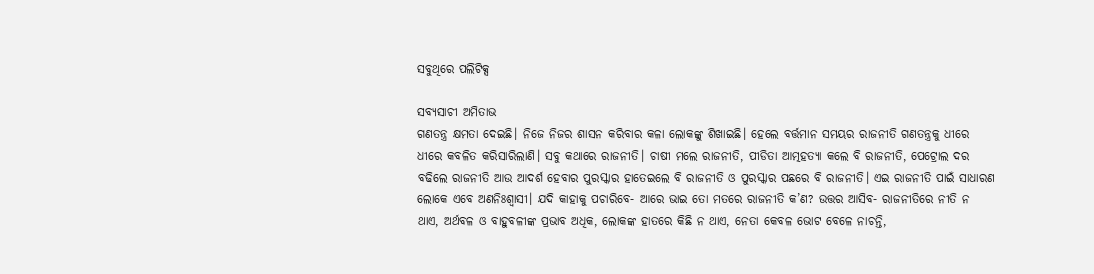ସବୁଥିରେ ପଲିଟିକ୍ସ

ସବ୍ୟସାଚୀ ଅମିତାଭ
ଗଣତନ୍ତ୍ର କ୍ଷମତା ଦେଇଛି। ନିଜେ ନିଜର ଶାସନ କରିବାର କଳା ଲୋକଙ୍କୁ ଶିଖାଇଛି। ହେଲେ ବର୍ତ୍ତମାନ ସମୟର ରାଜନୀତି ଗଣତନ୍ତ୍ରକୁ ଧୀରେ ଧୀରେ କବଳିତ କରିସାରିଲାଣି। ସବୁ କଥାରେ ରାଜନୀତି। ଚାଷୀ ମଲେ ରାଜନୀତି, ପୀଡିତା ଆତ୍ମହତ୍ୟା କଲେ ବି ରାଜନୀତି, ପେଟ୍ରୋଲ ଦର ବଢିଲେ ରାଜନୀତି ଆଉ ଆଦର୍ଶ ହେବାର ପୁରସ୍କାର ହାତେଇଲେ ବି ରାଜନୀତି ଓ ପୁରସ୍କାର ପଛରେ ବି ରାଜନୀତି। ଏଇ ରାଜନୀତି ପାଇଁ ସାଧାରଣ ଲୋକେ ଏବେ ଅଣନିଃଶ୍ୱାସୀ। ଯଦି କାହାକୁ ପଚାରିବେ- ଆରେ ଭାଇ ତୋ ମତରେ ରାଜନୀତି କ’ଣ? ଉତ୍ତର ଆସିବ- ରାଜନୀତିରେ ନୀତି ନ ଥାଏ, ଅର୍ଥବଳ ଓ ବାହୁବଳୀଙ୍କ ପ୍ରଭାବ ଅଧିକ, ଲୋକଙ୍କ ହାତରେ କିଛି ନ ଥାଏ, ନେତା କେବଳ ଭୋଟ ବେଳେ ନାଚନ୍ତି,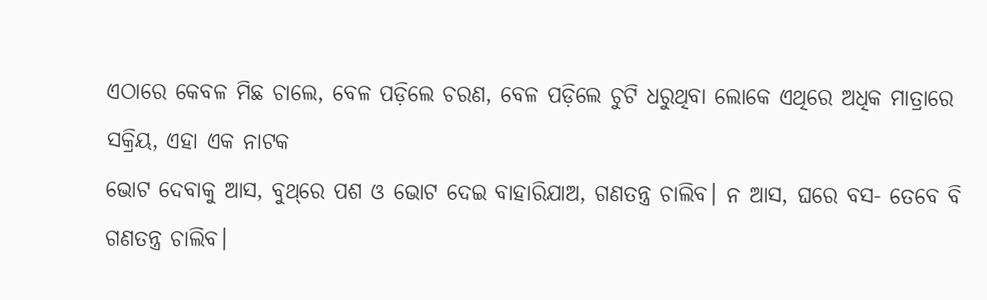ଏଠାରେ କେବଳ ମିଛ ଚାଲେ, ବେଳ ପଡ଼ିଲେ ଚରଣ, ବେଳ ପଡ଼ିଲେ ଚୁଟି ଧରୁଥିବା ଲୋକେ ଏଥିରେ ଅଧିକ ମାତ୍ରାରେ ସକ୍ରିୟ, ଏହା ଏକ ନାଟକ
ଭୋଟ ଦେବାକୁ ଆସ, ବୁଥ୍‌ରେ ପଶ ଓ ଭୋଟ ଦେଇ ବାହାରିଯାଅ, ଗଣତନ୍ତ୍ର ଚାଲିବ। ନ ଆସ, ଘରେ ବସ- ତେବେ ବି ଗଣତନ୍ତ୍ର ଚାଲିବ।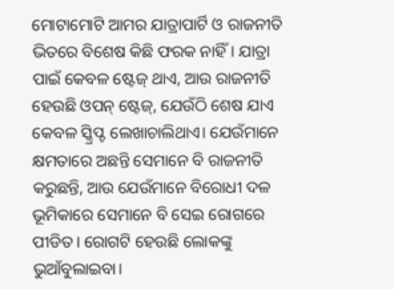ମୋଟାମୋଟି ଆମର ଯାତ୍ରାପାର୍ଟି ଓ ରାଜନୀତି ଭିତରେ ବିଶେଷ କିଛି ଫରକ ନାହିଁ। ଯାତ୍ରା ପାଇଁ କେବଳ ଷ୍ଟେଜ୍‌ ଥାଏ, ଆଉ ରାଜନୀତି ହେଉଛି ଓପନ୍‌ ଷ୍ଟେଜ୍‌, ଯେଉଁଠି ଶେଷ ଯାଏ କେବଳ ସ୍କ୍ରିପ୍ଟ ଲେଖାଚାଲିଥାଏ। ଯେଉଁମାନେ କ୍ଷମତାରେ ଅଛନ୍ତି ସେମାନେ ବି ରାଜନୀତି କରୁଛନ୍ତି, ଆଉ ଯେଉଁମାନେ ବିରୋଧୀ ଦଳ ଭୂମିକାରେ ସେମାନେ ବି ସେଇ ରୋଗରେ ପୀଡିତ। ରୋଗଟି ହେଉଛି ଲୋକଙ୍କୁ ଭୁଆଁବୁଲାଇବା।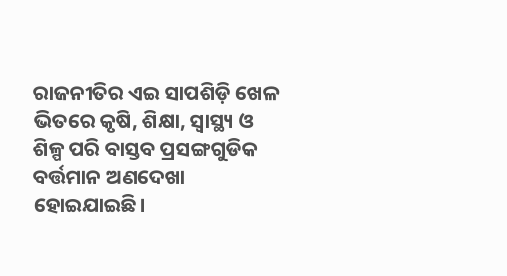ରାଜନୀତିର ଏଇ ସାପଶିଡ଼ି ଖେଳ ଭିତରେ କୃଷି, ଶିକ୍ଷା, ସ୍ବାସ୍ଥ୍ୟ ଓ ଶିଳ୍ପ ପରି ବାସ୍ତବ ପ୍ରସଙ୍ଗଗୁଡିକ ବର୍ତ୍ତମାନ ଅଣଦେଖା ହୋଇଯାଇଛି।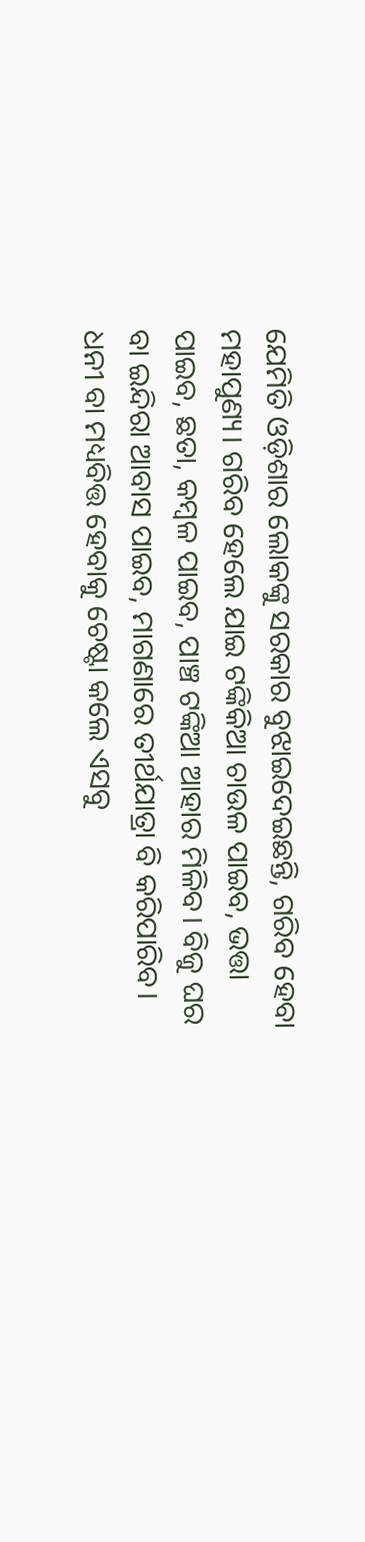ଯେମିତି ଓଡ଼ିଶାର ଲୋକଙ୍କୁ ସରକାର ବୁଝାଇଦେଇଛନ୍ତି, ଗରିବ ହେବା ମହାପୁଣ୍ୟ। ଗରିବ ହେଲେ ଯାଇ ଟଙ୍କିକିଆ ଚାଉଳ ପାଇବ, ଭତ୍ତା ପାଇବ, ଛତା, କମ୍ବଳ ପାଇବ, ପାଞ୍ଚ ଟଙ୍କିଆ ଆହାର ମିଳିବ। ବିଜୁ ଘର ବା ଇନ୍ଦିରା ଆବାସ ପାଇବ, ମାଗଣାରେ ତୀର୍ଥଯାତ୍ରା ବି କରିପାରିବ। ଧନୀ ବା ମଧ୍ୟବିତ୍ତ ହେବାକୁ ଚେଷ୍ଟା କଲେ ଏସବୁ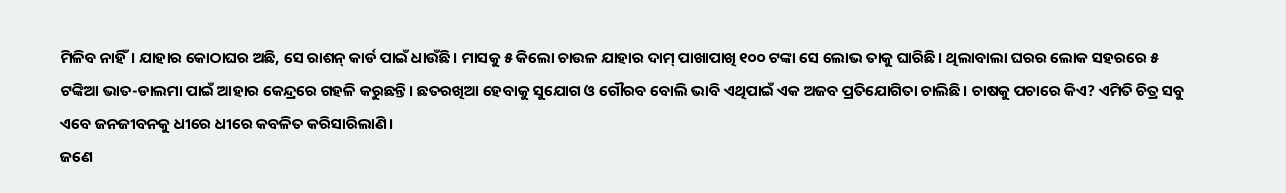ମିଳିବ ନାହିଁ। ଯାହାର କୋଠାଘର ଅଛି, ସେ ରାଶନ୍‌ କାର୍ଡ ପାଇଁ ଧାଉଁଛି। ମାସକୁ ୫ କିଲୋ ଚାଉଳ ଯାହାର ଦାମ୍‌ ପାଖାପାଖି ୧୦୦ ଟଙ୍କା ସେ ଲୋଭ ତାକୁ ଘାରିଛି। ଥିଲାବାଲା ଘରର ଲୋକ ସହରରେ ୫ ଟଙ୍କିଆ ଭାତ-ଡାଲମା ପାଇଁ ଆହାର କେନ୍ଦ୍ରରେ ଗହଳି କରୁଛନ୍ତି। ଛତରଖିଆ ହେବାକୁ ସୁଯୋଗ ଓ ଗୌରବ ବୋଲି ଭାବି ଏଥିପାଇଁ ଏକ ଅଜବ ପ୍ରତିଯୋଗିତା ଚାଲିଛି। ଚାଷକୁ ପଚାରେ କିଏ? ଏମିତି ଚିତ୍ର ସବୁ ଏବେ ଜନଜୀବନକୁ ଧୀରେ ଧୀରେ କବଳିତ କରିସାରିଲାଣି।
ଜଣେ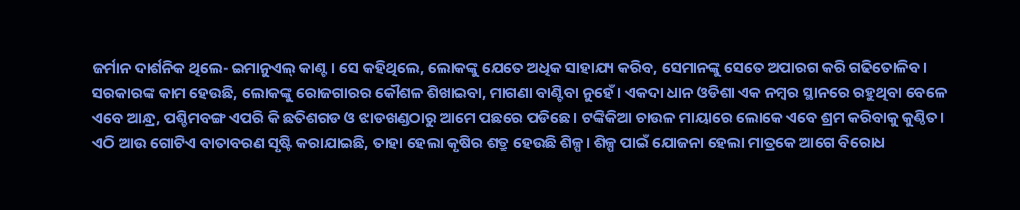ଜର୍ମାନ ଦାର୍ଶନିକ ଥିଲେ- ଇମାନୁଏଲ୍‌ କାଣ୍ଟ। ସେ କହିଥିଲେ, ଲୋକଙ୍କୁ ଯେତେ ଅଧିକ ସାହାଯ୍ୟ କରିବ, ସେମାନଙ୍କୁ ସେତେ ଅପାରଗ କରି ଗଢିତୋଳିବ। ସରକାରଙ୍କ କାମ ହେଉଛି, ଲୋକଙ୍କୁ ରୋଜଗାରର କୌଶଳ ଶିଖାଇବା, ମାଗଣା ବାଣ୍ଟିବା ନୁହେଁ। ଏକଦା ଧାନ ଓଡିଶା ଏକ ନମ୍ବର ସ୍ଥାନରେ ରହୁଥିବା ବେଳେ ଏବେ ଆନ୍ଧ୍ର, ପଶ୍ଚିମବଙ୍ଗ ଏପରି କି ଛତିଶଗଡ ଓ ଝାଡଖଣ୍ଡଠାରୁ ଆମେ ପଛରେ ପଡିଛେ। ଟଙ୍କିକିଆ ଚାଉଳ ମାୟାରେ ଲୋକେ ଏବେ ଶ୍ରମ କରିବାକୁ କୁଣ୍ଠିତ।
ଏଠି ଆଉ ଗୋଟିଏ ବାତାବରଣ ସୃଷ୍ଟି କରାଯାଇଛି, ତାହା ହେଲା କୃଷିର ଶତ୍ରୁ ହେଉଛି ଶିଳ୍ପ। ଶିଳ୍ପ ପାଇଁ ଯୋଜନା ହେଲା ମାତ୍ରକେ ଆଗେ ବିରୋଧ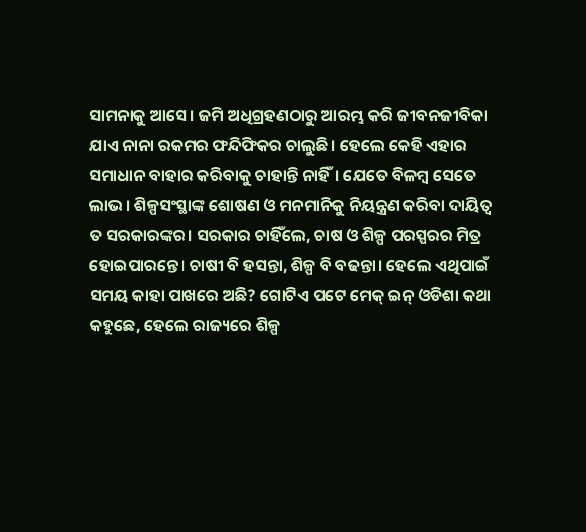ସାମନାକୁ ଆସେ। ଜମି ଅଧିଗ୍ରହଣଠାରୁ ଆରମ୍ଭ କରି ଜୀବନଜୀବିକା ଯାଏ ନାନା ରକମର ଫନ୍ଦିଫିକର ଚାଲୁଛି। ହେଲେ କେହି ଏହାର ସମାଧାନ ବାହାର କରିବାକୁ ଚାହାନ୍ତି ନାହିଁ। ଯେତେ ବିଳମ୍ବ ସେତେ ଲାଭ। ଶିଳ୍ପସଂସ୍ଥାଙ୍କ ଶୋଷଣ ଓ ମନମାନିକୁ ନିୟନ୍ତ୍ରଣ କରିବା ଦାୟିତ୍ୱ ତ ସରକାରଙ୍କର। ସରକାର ଚାହିଁଲେ, ଚାଷ ଓ ଶିଳ୍ପ ପରସ୍ପରର ମିତ୍ର ହୋଇପାରନ୍ତେ। ଚାଷୀ ବି ହସନ୍ତା, ଶିଳ୍ପ ବି ବଢନ୍ତା। ହେଲେ ଏଥିପାଇଁ ସମୟ କାହା ପାଖରେ ଅଛି? ଗୋଟିଏ ପଟେ ମେକ୍‌ ଇନ୍‌ ଓଡିଶା କଥା କହୁଛେ, ହେଲେ ରାଜ୍ୟରେ ଶିଳ୍ପ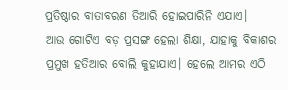ପ୍ରତିଷ୍ଠାର ବାତାବରଣ ତିଆରି ହୋଇପାରିନି ଏଯାଏ।
ଆଉ ଗୋଟିଏ ବଡ଼ ପ୍ରସଙ୍ଗ ହେଲା ଶିକ୍ଷା, ଯାହାକୁ ବିକାଶର ପ୍ରମୁଖ ହତିଆର ବୋଲି କୁହାଯାଏ। ହେଲେ ଆମର ଏଠି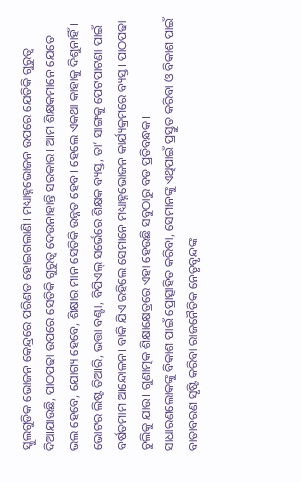ସ୍କୁଲଗୁଡିକ ଭୋଜନ କେନ୍ଦ୍ରରେ ପରିଣତ ହୋଇଗଲାଣି। ମଧ୍ୟାହ୍ନଭୋଜନ ଉପରେ ଯେତିକି ଗୁରୁତ୍ୱ ଦିଆଯାଉଛି, ପାଠପଢା ଉପରେ ସେତିକି ଗୁରୁତ୍ୱ ଦେଉନାହାନ୍ତି ସରକାର। ଆମ ଶିକ୍ଷକମାନେ ଯେତେ ଭଲ ହେବେ, ଯୋଗ୍ୟ ହେବେ, ଶିକ୍ଷାର ମାନ ସେତିକି ଉନ୍ନତ ହେବ। ହେଲେ ଏକଥା କାହାକୁ ଦିଶୁନାହିଁ। ଭୋଟର ଲିଷ୍ଟ ତିଆରି, ଭତ୍ତା ବଣ୍ଟା, ବିପିଏଲ୍‌ ସର୍ଭେରେ ଶିକ୍ଷକ ବ୍ୟସ୍ତ, ତା’ ସାଙ୍ଗକୁ ପେଟପାଟଣା ପାଇଁ ବର୍ଷତମାମ ଆନ୍ଦୋଳନ। ବାକି ଯିଏ ରହିଲେ ସେମାନେ ମଧ୍ୟାହ୍ନଭୋଜନ କାର୍ଯ୍ୟକ୍ରମରେ ବ୍ୟସ୍ତ। ପାଠପଢା ଚୁଲିକୁ ଯାଉ। ଗୁଣାତ୍ମକ ଶିକ୍ଷାକ୍ଷେତ୍ରରେ ଏହା ହେଉଛି ସବୁଠାରୁ ବଡ ପ୍ରତିବନ୍ଧକ।
ସାଧାରଣଲୋକଙ୍କୁ ବିକାଶ ପାଇଁ ପ୍ରୋତ୍ସାହିତ କରିବା, ସେମାନଙ୍କୁ ଏଥିପାଇଁ ପ୍ରସ୍ତୁତ କରିବା ଓ ବିକାଶ ପାଇଁ ବାତାବରଣ ସୃଷ୍ଟି କରିବା ରାଜନୈତିକ ନେତୃବୃନ୍ଦଙ୍କ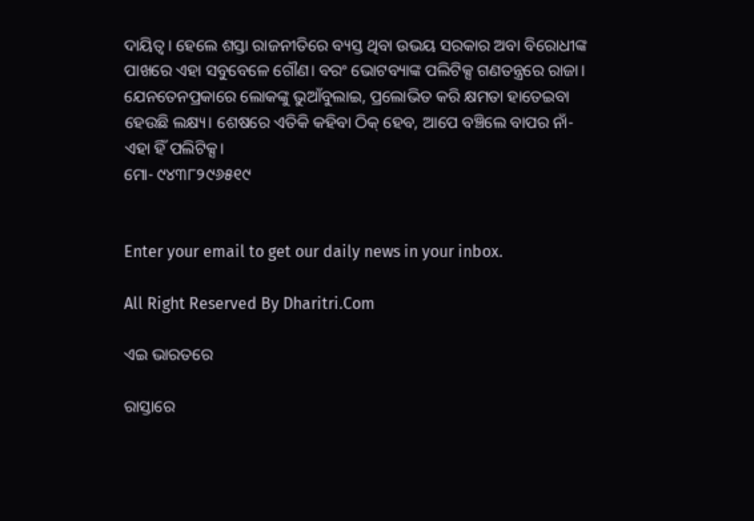ଦାୟିତ୍ୱ। ହେଲେ ଶସ୍ତା ରାଜନୀତିରେ ବ୍ୟସ୍ତ ଥିବା ଉଭୟ ସରକାର ଅବା ବିରୋଧୀଙ୍କ ପାଖରେ ଏହା ସବୁବେଳେ ଗୌଣ। ବରଂ ଭୋଟବ୍ୟାଙ୍କ ପଲିଟିକ୍ସ ଗଣତନ୍ତ୍ରରେ ରାଜା। ଯେନତେନପ୍ରକାରେ ଲୋକଙ୍କୁ ଭୁଆଁବୁଲାଇ, ପ୍ରଲୋଭିତ କରି କ୍ଷମତା ହାତେଇବା ହେଉଛି ଲକ୍ଷ୍ୟ। ଶେଷରେ ଏତିକି କହିବା ଠିକ୍‌ ହେବ, ଆପେ ବଞ୍ଚିଲେ ବାପର ନାଁ- ଏହା ହିଁ ପଲିଟିକ୍ସ।
ମୋ- ୯୪୩୮୨୯୬୫୧୯


Enter your email to get our daily news in your inbox.

All Right Reserved By Dharitri.Com

ଏଇ ଭାରତରେ

ରାସ୍ତାରେ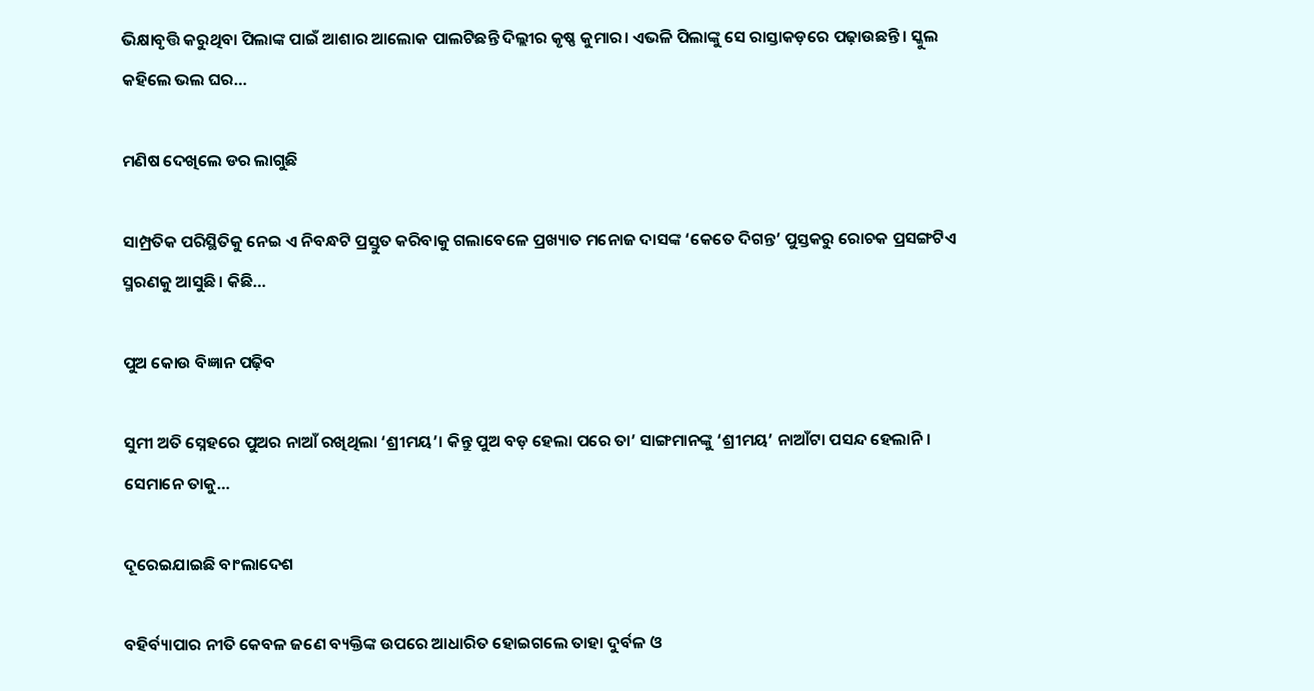ଭିକ୍ଷାବୃତ୍ତି କରୁଥିବା ପିଲାଙ୍କ ପାଇଁ ଆଶାର ଆଲୋକ ପାଲଟିଛନ୍ତି ଦିଲ୍ଲୀର କୃଷ୍ଣ କୁମାର। ଏଭଳି ପିଲାଙ୍କୁ ସେ ରାସ୍ତାକଡ଼ରେ ପଢ଼ାଉଛନ୍ତି। ସ୍କୁଲ କହିଲେ ଭଲ ଘର…

ମଣିଷ ଦେଖିଲେ ଡର ଲାଗୁଛି

ସାମ୍ପ୍ରତିକ ପରିସ୍ଥିତିକୁ ନେଇ ଏ ନିବନ୍ଧଟି ପ୍ରସ୍ତୁତ କରିବାକୁ ଗଲାବେଳେ ପ୍ରଖ୍ୟାତ ମନୋଜ ଦାସଙ୍କ ‘କେତେ ଦିଗନ୍ତ’ ପୁସ୍ତକରୁ ରୋଚକ ପ୍ରସଙ୍ଗଟିଏ ସ୍ମରଣକୁ ଆସୁଛି। କିଛି…

ପୁଅ କୋଉ ବିଜ୍ଞାନ ପଢ଼ିବ

ସୁମୀ ଅତି ସ୍ନେହରେ ପୁଅର ନାଆଁ ରଖିଥିଲା ‘ଶ୍ରୀମୟ’। କିନ୍ତୁ ପୁଅ ବଡ଼ ହେଲା ପରେ ତା’ ସାଙ୍ଗମାନଙ୍କୁ ‘ଶ୍ରୀମୟ’ ନାଆଁଟା ପସନ୍ଦ ହେଲାନି। ସେମାନେ ତାକୁ…

ଦୂରେଇଯାଇଛି ବାଂଲାଦେଶ

ବହିର୍ବ୍ୟାପାର ନୀତି କେବଳ ଜଣେ ବ୍ୟକ୍ତିଙ୍କ ଉପରେ ଆଧାରିତ ହୋଇଗଲେ ତାହା ଦୁର୍ବଳ ଓ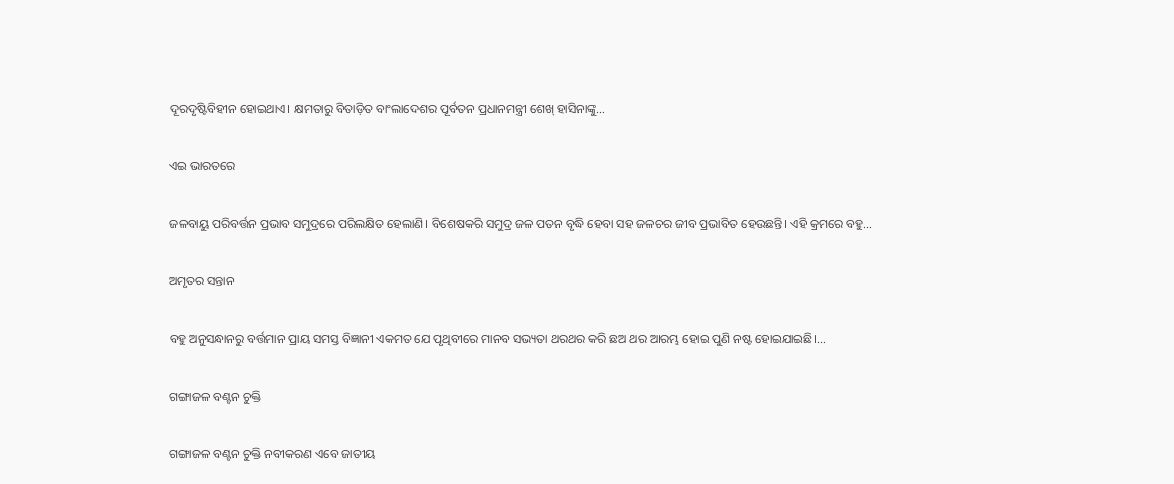ଦୂରଦୃଷ୍ଟିବିହୀନ ହୋଇଥାଏ। କ୍ଷମତାରୁ ବିତାଡ଼ିତ ବାଂଲାଦେଶର ପୂର୍ବତନ ପ୍ରଧାନମନ୍ତ୍ରୀ ଶେଖ୍‌ ହାସିନାଙ୍କୁ…

ଏଇ ଭାରତରେ

ଜଳବାୟୁ ପରିବର୍ତ୍ତନ ପ୍ରଭାବ ସମୁଦ୍ରରେ ପରିଲକ୍ଷିତ ହେଲାଣି। ବିଶେଷକରି ସମୁଦ୍ର ଜଳ ପତନ ବୃଦ୍ଧି ହେବା ସହ ଜଳଚର ଜୀବ ପ୍ରଭାବିତ ହେଉଛନ୍ତି। ଏହି କ୍ରମରେ ବହୁ…

ଅମୃତର ସନ୍ତାନ

ବହୁ ଅନୁସନ୍ଧାନରୁ ବର୍ତ୍ତମାନ ପ୍ରାୟ ସମସ୍ତ ବିଜ୍ଞାନୀ ଏକମତ ଯେ ପୃଥିବୀରେ ମାନବ ସଭ୍ୟତା ଥରଥର କରି ଛଅ ଥର ଆରମ୍ଭ ହୋଇ ପୁଣି ନଷ୍ଟ ହୋଇଯାଇଛି।…

ଗଙ୍ଗାଜଳ ବଣ୍ଟନ ଚୁକ୍ତି

ଗଙ୍ଗାଜଳ ବଣ୍ଟନ ଚୁକ୍ତି ନବୀକରଣ ଏବେ ଜାତୀୟ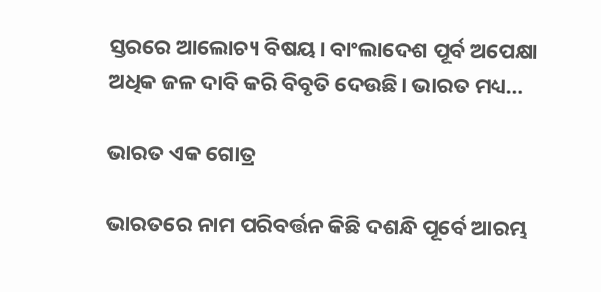ସ୍ତରରେ ଆଲୋଚ୍ୟ ବିଷୟ। ବାଂଲାଦେଶ ପୂର୍ବ ଅପେକ୍ଷା ଅଧିକ ଜଳ ଦାବି କରି ବିବୃତି ଦେଉଛି। ଭାରତ ମଧ୍ୟ…

ଭାରତ ଏକ ଗୋତ୍ର

ଭାରତରେ ନାମ ପରିବର୍ତ୍ତନ କିଛି ଦଶନ୍ଧି ପୂର୍ବେ ଆରମ୍ଭ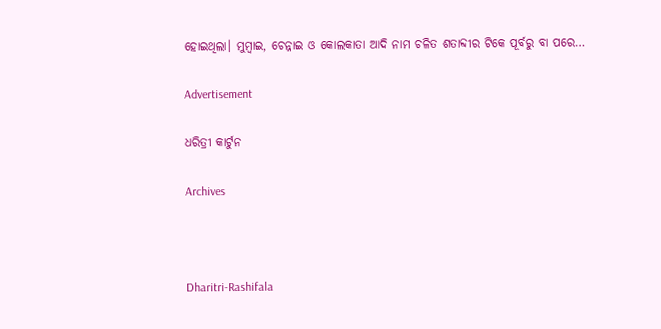ହୋଇଥିଲା। ମୁମ୍ବାଇ, ଚେନ୍ନାଇ ଓ କୋଲକାତା ଆଦି ନାମ ଚଳିତ ଶତାବ୍ଦୀର ଟିକେ ପୂର୍ବରୁ ବା ପରେ…

Advertisement

ଧରିତ୍ରୀ କାର୍ଟୁନ

Archives



Dharitri-Rashifala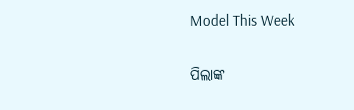Model This Week

ପିଲାଙ୍କ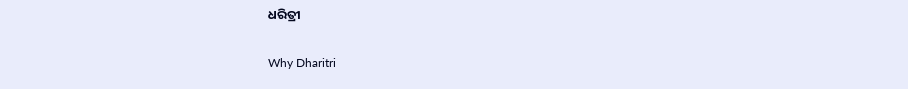ଧରିତ୍ରୀ

Why Dharitri